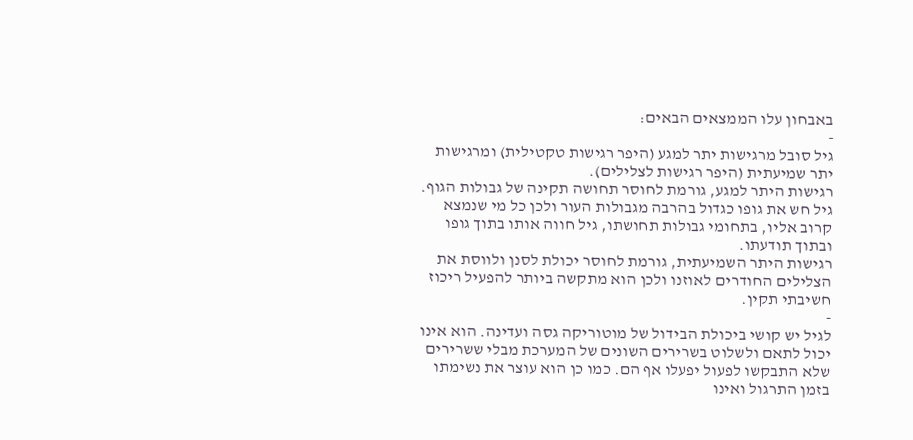באבחון עלו הממצאים הבאים:
-
גיל סובל מרגישות יתר למגע (היפר רגישות טקטילית) ומרגישות יתר שמיעתית (היפר רגישות לצלילים).
רגישות היתר למגע, גורמת לחוסר תחושה תקינה של גבולות הגוף.
גיל חש את גופו כגדול בהרבה מגבולות העור ולכן כל מי שנמצא קרוב אליו, בתחומי גבולות תחושתו, גיל חווה אותו בתוך גופו ובתוך תודעתו.
רגישות היתר השמיעתית, גורמת לחוסר יכולת לסנן ולווסת את הצלילים החודרים לאוזנו ולכן הוא מתקשה ביותר להפעיל ריכוז חשיבתי תקין.
-
לגיל יש קושי ביכולת הבידול של מוטוריקה גסה ועדינה. הוא אינו יכול לתאם ולשלוט בשרירים השונים של המערכת מבלי ששרירים שלא התבקשו לפעול יפעלו אף הם. כמו כן הוא עוצר את נשימתו בזמן התרגול ואינו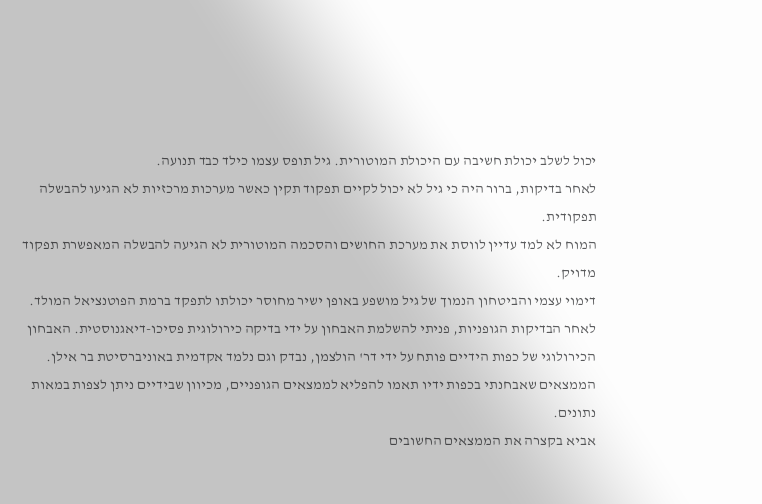יכול לשלב יכולת חשיבה עם היכולת המוטורית. גיל תופס עצמו כילד כבד תנועה.
לאחר בדיקות, ברור היה כי גיל לא יכול לקיים תפקוד תקין כאשר מערכות מרכזיות לא הגיעו להבשלה תפקודית.
המוח לא למד עדיין לווסת את מערכת החושים והסכמה המוטורית לא הגיעה להבשלה המאפשרת תפקוד מדויק.
דימוי עצמי והביטחון הנמוך של גיל מושפע באופן ישיר מחוסר יכולתו לתפקד ברמת הפוטנציאל המולד.
לאחר הבדיקות הגופניות, פניתי להשלמת האבחון על ידי בדיקה כירולוגית פסיכו-דיאגנוסטית. האבחון הכירולוגי של כפות הידיים פותח על ידי דר' הולצמן, נבדק וגם נלמד אקדמית באוניברסיטת בר אילן.
הממצאים שאבחנתי בכפות ידיו תאמו להפליא לממצאים הגופניים, מכיוון שבידיים ניתן לצפות במאות נתונים.
אביא בקצרה את הממצאים החשובים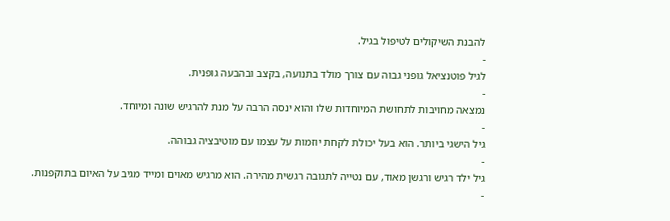להבנת השיקולים לטיפול בגיל.
-
לגיל פוטנציאל גופני גבוה עם צורך מולד בתנועה, בקצב ובהבעה גופנית.
-
נמצאה מחויבות לתחושת המיוחדות שלו והוא ינסה הרבה על מנת להרגיש שונה ומיוחד.
-
גיל הישגי ביותר. הוא בעל יכולת לקחת יוזמות על עצמו עם מוטיבציה גבוהה.
-
גיל ילד רגיש ורגשן מאוד, עם נטייה לתגובה רגשית מהירה. הוא מרגיש מאוים ומייד מגיב על האיום בתוקפנות.
-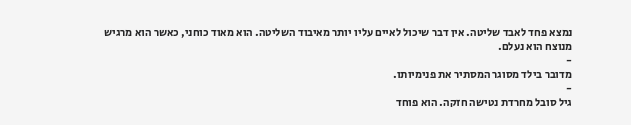נמצא פחד לאבד שליטה. אין דבר שיכול לאיים עליו יותר מאיבוד השליטה. הוא מאוד כוחני, כאשר הוא מרגיש מנוצח הוא נעלם.
-
מדובר בילד מסוגר המסתיר את פנימיותו.
-
גיל סובל מחרדת נטישה חזקה. הוא פוחד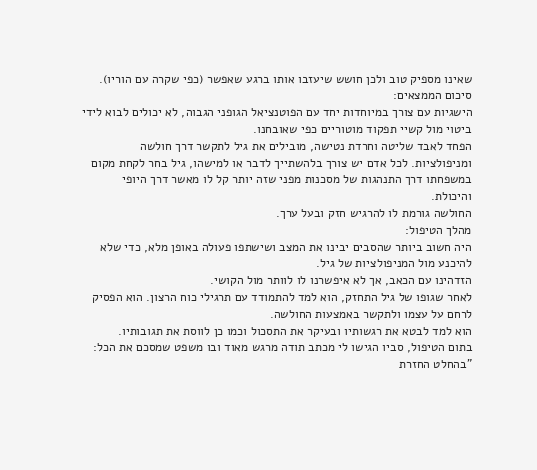שאינו מספיק טוב ולכן חושש שיעזבו אותו ברגע שאפשר (כפי שקרה עם הוריו).
סיכום הממצאים:
הישגיות עם צורך במיוחדות יחד עם הפוטנציאל הגופני הגבוה, לא יכולים לבוא לידי ביטוי מול קשיי תפקוד מוטוריים כפי שאובחנו.
הפחד לאבד שליטה וחרדת נטישה, מובילים את גיל לתקשר דרך חולשה ומניפולציות. לכל אדם יש צורך בלהשתייך לדבר או למישהו, גיל בחר לקחת מקום במשפחתו דרך התנהגות של מסכנות מפני שזה יותר קל לו מאשר דרך היופי והיכולת.
החולשה גורמת לו להרגיש חזק ובעל ערך.
מהלך הטיפול:
היה חשוב ביותר שהסבים יבינו את המצב ושישתפו פעולה באופן מלא, כדי שלא להיכנע מול המניפולציות של גיל.
הזדהינו עם הכאב, אך לא איפשרנו לו לוותר מול הקושי.
לאחר שגופו של גיל התחזק, הוא למד להתמודד עם תרגילי כוח הרצון. הוא הפסיק לרחם על עצמו ולתקשר באמצעות החולשה.
הוא למד לבטא את רגשותיו ובעיקר את התסכול וכמו כן לווסת את תגובותיו.
בתום הטיפול, סביו הגישו לי מכתב תודה מרגש מאוד ובו משפט שמסכם את הכל: "בהחלט החזרת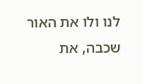לנו ולו את האור שכבה, את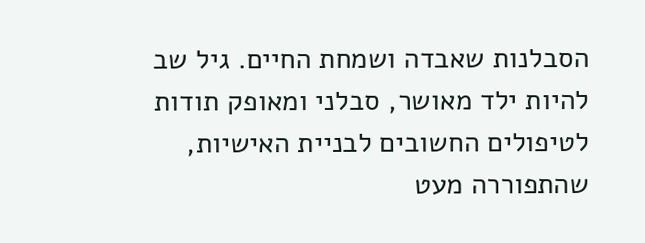הסבלנות שאבדה ושמחת החיים. גיל שב להיות ילד מאושר, סבלני ומאופק תודות לטיפולים החשובים לבניית האישיות, שהתפוררה מעט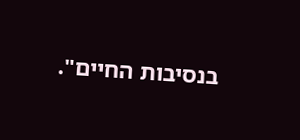בנסיבות החיים".